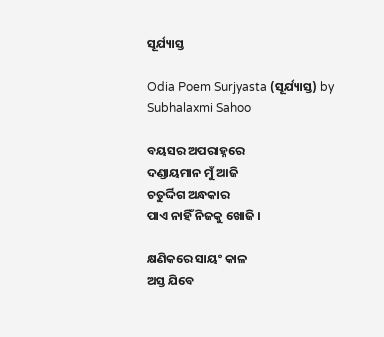ସୂର୍ଯ୍ୟାସ୍ତ

Odia Poem Surjyasta (ସୂର୍ଯ୍ୟାସ୍ତ) by Subhalaxmi Sahoo

ବୟସର ଅପରାହ୍ନରେ
ଦଣ୍ଡାୟମାନ ମୁଁ ଆଜି
ଚତୁର୍ଦ୍ଦିଗ ଅନ୍ଧକାର
ପାଏ ନାହିଁ ନିଜକୁ ଖୋଜି ।

କ୍ଷଣିକରେ ସାୟଂ କାଳ
ଅସ୍ତ ଯିବେ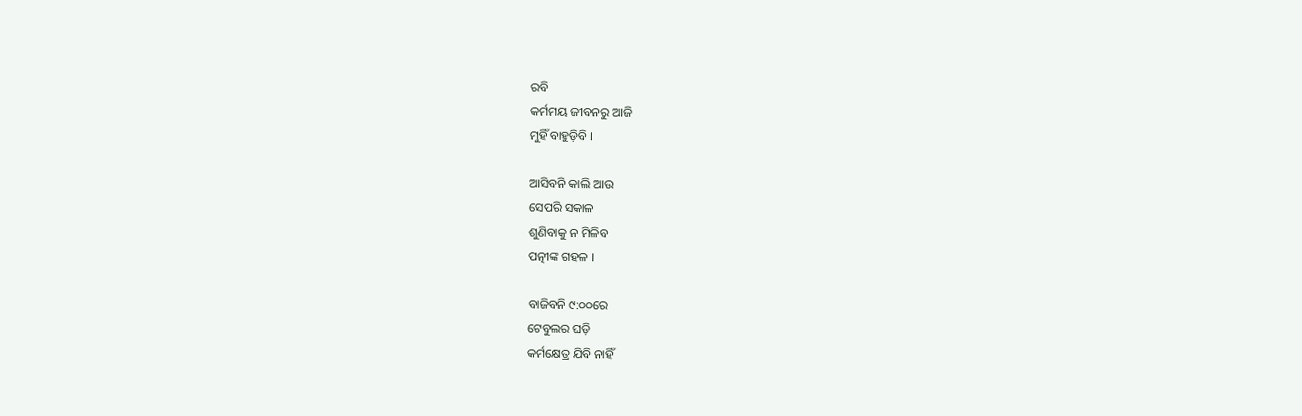ରବି
କର୍ମମୟ ଜୀବନରୁ ଆଜି
ମୁହିଁ ବାହୁଡ଼ିବି ।

ଆସିବନି କାଲି ଆଉ
ସେପରି ସକାଳ
ଶୁଣିବାକୁ ନ ମିଳିବ
ପତ୍ନୀଙ୍କ ଗହଳ ।

ବାଜିବନି ୯:୦୦ରେ
ଟେବୁଲର ଘଡ଼ି
କର୍ମକ୍ଷେତ୍ର ଯିବି ନାହିଁ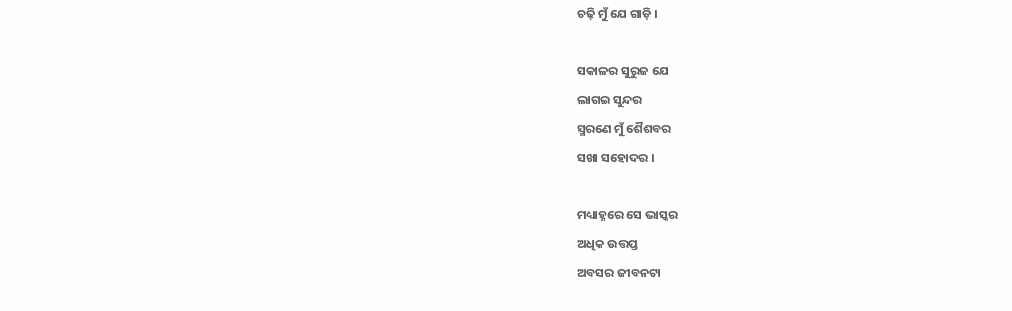ଚଢ଼ି ମୁଁ ଯେ ଗାଡ଼ି ।

ସକାଳର ସୁରୁଜ ଯେ
ଲାଗଇ ସୁନ୍ଦର
ସ୍ମରଣେ ମୁଁ ଶୈଶବର
ସଖା ସହୋଦର ।

ମଧ୍ୟାହ୍ନରେ ସେ ଭାସ୍କର
ଅଧିକ ଉତ୍ତପ୍ତ
ଅବସର ଜୀବନଟା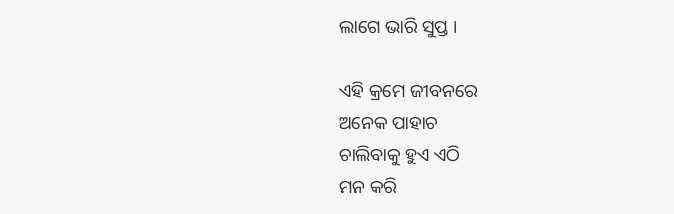ଲାଗେ ଭାରି ସୁପ୍ତ ।

ଏହି କ୍ରମେ ଜୀବନରେ
ଅନେକ ପାହାଚ
ଚାଲିବାକୁ ହୁଏ ଏଠି
ମନ କରି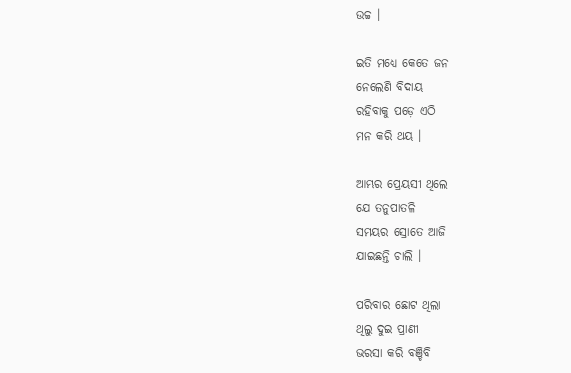ଉଚ୍ଚ ।

ଇତି ମଧ୍ୟେ କେତେ ଜନ
ନେଲେଣି ବିଦାୟ
ରହିବାକୁ ପଡ଼େ ଏଠି
ମନ କରି ଥୟ ।

ଆମ୍ଭର ପ୍ରେୟସୀ ଥିଲେ
ଯେ ତନୁପାତଳି
ସମୟର ସ୍ରୋତେ ଆଜି
ଯାଇଛନ୍ତି ଚାଲି ।

ପରିବାର ଛୋଟ ଥିଲା
ଥିଲୁ ଦୁଇ ପ୍ରାଣୀ
ଭରସା କରି ବଞ୍ଚିବି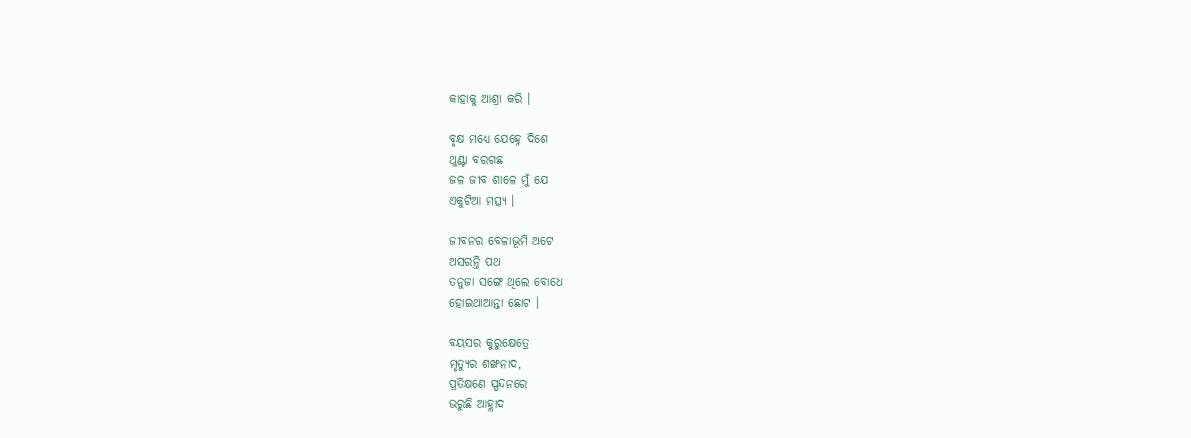କାହାକୁ ଆଶ୍ରା କରି ।

ବୃକ୍ଷ ମଧ୍ୟେ ଯେହ୍ନେ ଦିଶେ
ଥୁଣ୍ଟା ବରଗଛ
ଜଳ ଜୀବ ଶାଳେ ମୁଁ ଯେ
ଏକୁଟିଆ ମତ୍ସ୍ୟ ।

ଜୀବନର ବେଳାଭୂମି ଅଟେ
ଅସରନ୍ତି ପଥ
ତନୁଜା ସଙ୍ଗେ ଥିଲେ ବୋଧେ
ହୋଇଥାଆନ୍ତା ଛୋଟ ।

ବୟସର କୁରୁକ୍ଷେତ୍ରେ
ମୃତ୍ୟୁର ଶଙ୍ଖନାଦ,
ପ୍ରତିକ୍ଷଣେ ସ୍ପନ୍ଦନରେ
ଭରୁଛି ଆହ୍ଲାଦ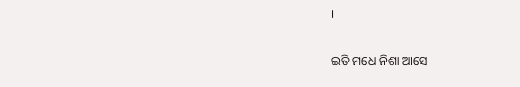।

ଇତି ମଧେ ନିଶା ଆସେ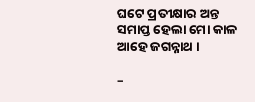ଘଟେ ପ୍ରତୀକ୍ଷାର ଅନ୍ତ
ସମାପ୍ତ ହେଲା ମୋ କାଳ
ଆହେ ଜଗନ୍ନାଥ ।

–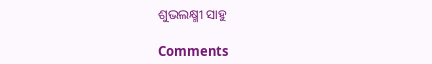ଶୁଭଲକ୍ଷ୍ମୀ ସାହୁ

Comments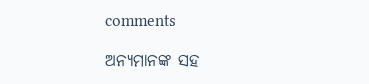comments

ଅନ୍ୟମାନଙ୍କ ସହ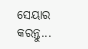ସେୟାର କରନ୍ତୁ...